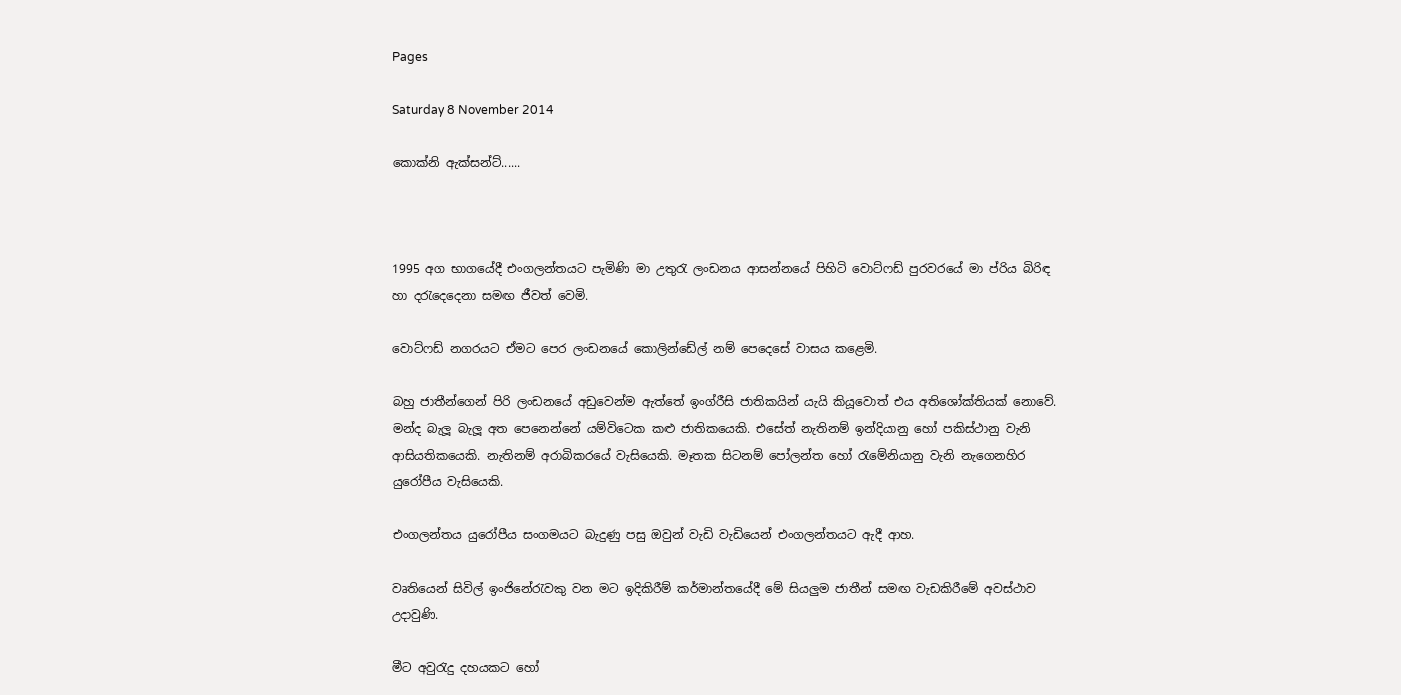Pages

Saturday 8 November 2014

කොක්‍නි ඇක්සන්ට්......



1995 අග භාගයේදී එංගලන්තයට පැමිණි මා උතුරැ ලංඩනය ආසන්නයේ පිහිටි වොට්ෆඩ් පුරවරයේ මා ප්රිය බිරිඳ හා දරැදෙදෙනා සමඟ ජීවත් වෙමි.

වොට්ෆඩ් නගරයට ඒමට පෙර ලංඩනයේ කොලින්ඩේල් නම් පෙදෙසේ වාසය කළෙමි.

බහු ජාතීන්ගෙන් පිරි ලංඩනයේ අඩුවෙන්ම ඇත්තේ ඉංග්රීසි ජාතිකයින් යැයි කියූවොත් එය අතිශෝක්තියක් නොවේ. මන්ද බැලූ බැලූ අත පෙනෙන්නේ යම්විටෙක කළු ජාතිකයෙකි. එසේත් නැතිනම් ඉන්දියානු හෝ පකිස්ථානු වැනි ආසියතිකයෙකි. නැතිනම් අරාබිකරයේ වැසියෙකි. මෑතක සිටනම් පෝලන්ත හෝ රැමේනියානු වැනි නැගෙනහිර යුරෝපීය වැසියෙකි.

එංගලන්තය යුරෝපීය සංගමයට බැදුණු පසු ඔවුන් වැඩි වැඩියෙන් එංගලන්තයට ඇදී ආහ.

වෘතියෙන් සිවිල් ඉංජිනේරැවකු වන මට ඉදිකිරීම් කර්මාන්තයේදී මේ සියලුම ජාතීන් සමඟ වැඩකිරීමේ අවස්ථාව උදාවුණි.

මීට අවුරැදු දහයකට හෝ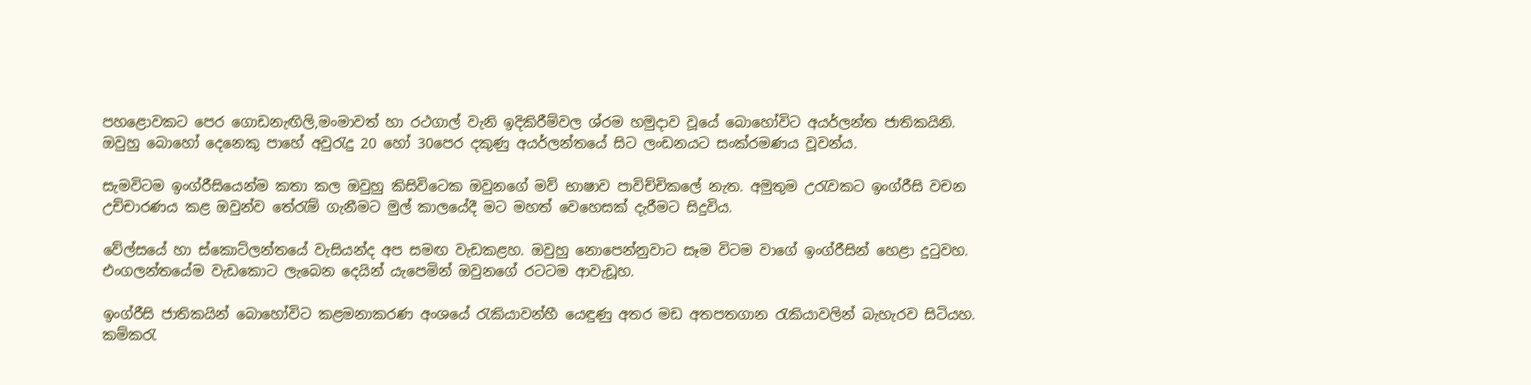පහළොවකට පෙර ගොඩනැඟිලි,මංමාවත් හා රථගාල් වැනි ඉදිකිරීම්වල ශ්රම හමුදාව වූයේ බොහෝවිට අයර්ලන්ත ජාතිකයිනි. ඔවුහු බොහෝ දෙනෙකු පාහේ අවුරැදු 20 හෝ 30පෙර දකුණු අයර්ලන්තයේ සිට ලංඩනයට සංක්රමණය වූවන්ය.

සැමවිටම ඉංග්රීසියෙන්ම කතා කල ඔවුහු කිසිවිටෙක ඔවුනගේ මව් භාෂාව පාවිච්චිකලේ නැත. අමුතුම උරැවකට ඉංග්රීසි වචන උච්චාරණය කළ ඔවුන්ව තේරැම් ගැනීමට මුල් කාලයේදී මට මහත් වෙහෙසක් දැරීමට සිදුවිය.

වේල්සයේ හා ස්කොට්ලන්තයේ වැසියන්ද අප සමඟ වැඩකළහ. ඔවුහු නොපෙන්නුවාට සෑම විටම වාගේ ඉංග්රීසින් හෙළා දුටුවහ. එංගලන්තයේම වැඩකොට ලැබෙන දෙයින් යැපෙමින් ඔවුනගේ රටටම ආවැඩූහ.

ඉංග්රීසි ජාතිකයින් බොහෝවිට කළමනාකරණ අංශයේ රැකියාවන්හී යෙඳුණු අතර මඩ අතපතගාන රැකියාවලින් බැහැරව සිටියහ. කම්කරැ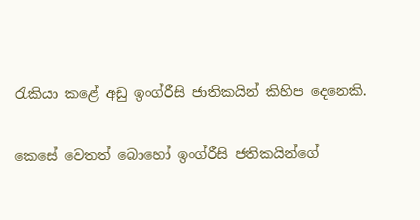රැකියා කළේ අඩු ඉංග්රීසි ජාතිකයින් කිහිප දෙනෙකි.

කෙසේ වෙතත් බොහෝ ඉංග්රීසි ජතිකයින්ගේ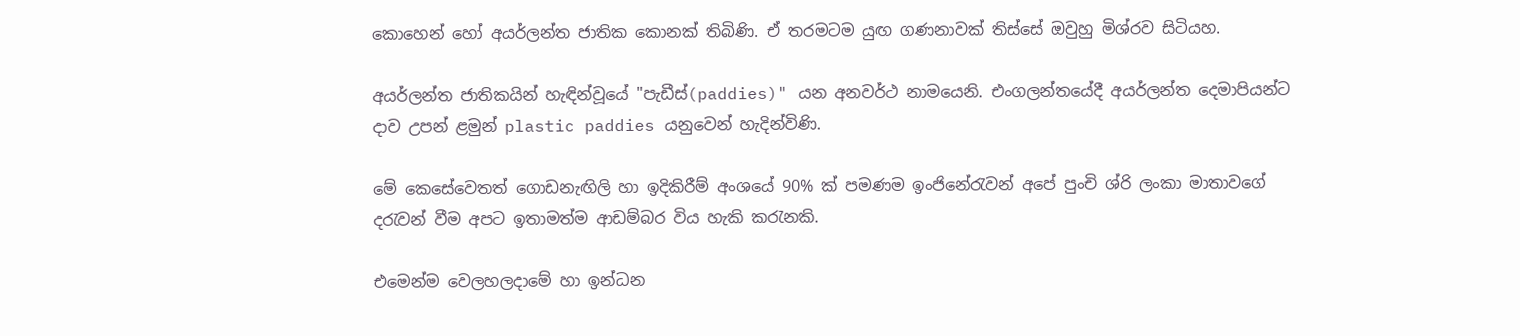කොහෙන් හෝ අයර්ලන්ත ජාතික කොනක් තිබිණි. ඒ තරමටම යුඟ ගණනාවක් තිස්සේ ඔවුහු මිශ්රව සිටියහ.

අයර්ලන්ත ජාතිකයින් හැඳින්වූයේ "පැඩීස්(paddies)" යන අනවර්ථ නාමයෙනි. එංගලන්තයේදී අයර්ලන්ත දෙමාපියන්ට දාව උපන් ළමුන් plastic paddies යනුවෙන් හැදින්විණි.

මේ කෙසේවෙතත් ගොඩනැඟිලි හා ඉදිකිරීම් අංශයේ 90% ක් පමණම ඉංජිනේරැවන් අපේ පුංචි ශ්රි ලංකා මාතාවගේ දරැවන් වීම අපට ඉතාමත්ම ආඩම්බර විය හැකි කරැනකි.

එමෙන්ම වෙලහලදාමේ හා ඉන්ධන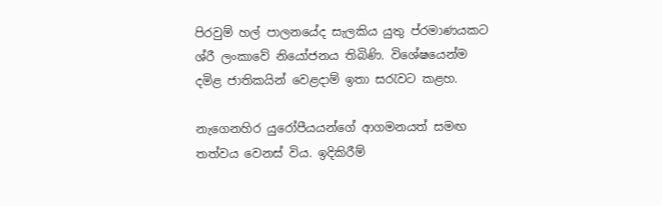පිරවුම් හල් පාලනයේද සැලකිය යුතු ප්රමාණයකට ශ්රී ලංකාවේ නියෝජනය තිබිණි. විශේෂයෙන්ම දමිළ ජාතිකයින් වෙළදාම් ඉතා සරැවට කළහ.

නැගෙනහිර යුරෝපීයයන්ගේ ආගමනයත් සමඟ තත්වය වෙනස් විය. ඉදිකිරීම්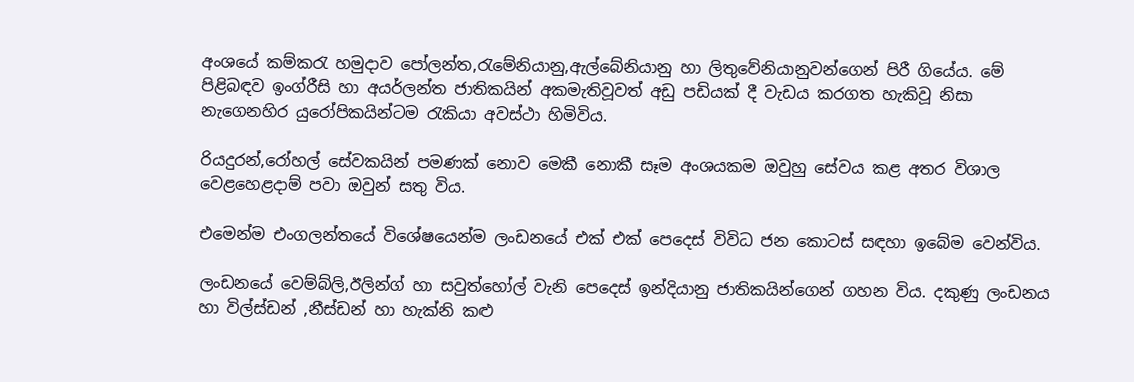අංශයේ කම්කරැ හමුදාව පෝලන්ත,රැමේනියානු,ඇල්බේනියානු හා ලිතුවේනියානුවන්ගෙන් පිරී ගියේය. මේ පිළිබඳව ඉංග්රීසි හා අයර්ලන්ත ජාතිකයින් අකමැතිවූවත් අඩු පඩියක් දී වැඩය කරගත හැකිවූ නිසා නැගෙනහිර යුරෝපිකයින්ටම රැකියා අවස්ථා හිමිවිය.

රියදුරන්,රෝහල් සේවකයින් පමණක් නොව මෙකී නොකී සෑම අංශයකම ඔවුහු සේවය කළ අතර විශාල වෙළහෙළදාම් පවා ඔවුන් සතු විය.

එමෙන්ම එංගලන්තයේ විශේෂයෙන්ම ලංඩනයේ එක් එක් පෙදෙස් විවිධ ජන කොටස් සඳහා ඉබේම වෙන්විය.

ලංඩනයේ වෙම්බ්ලි,ඊලින්ග් හා සවුත්හෝල් වැනි පෙදෙස් ඉන්දියානු ජාතිකයින්ගෙන් ගහන විය. දකුණු ලංඩනය හා විල්ස්ඩන් ,නීස්ඩන් හා හැක්නි කළු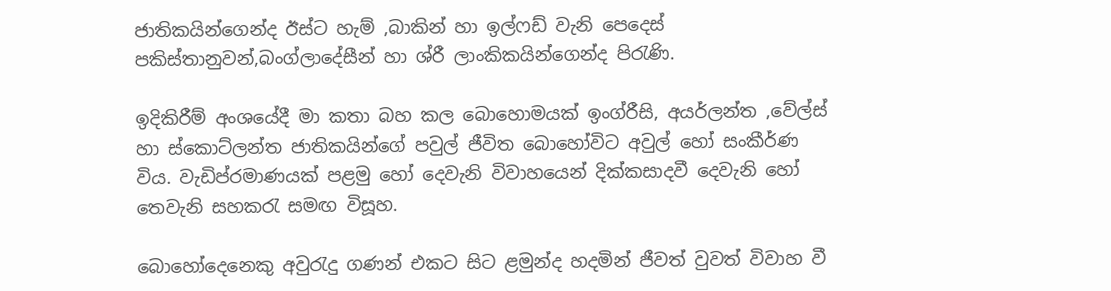ජාතිකයින්ගෙන්ද ඊස්ට හැම් ,බාකින් හා ඉල්ෆඩ් වැනි පෙදෙස් පකිස්තානුවන්,බංග්ලාදේසීන් හා ශ්රී ලාංකිකයින්ගෙන්ද පිරැණි.

ඉදිකිරීම් අංශයේදී මා කතා බහ කල බොහොමයක් ඉංග්රීසි, අයර්ලන්ත ,වේල්ස් හා ස්කොට්ලන්ත ජාතිකයින්ගේ පවුල් ජීවිත බොහෝවිට අවුල් හෝ සංකීර්ණ විය. වැඩිප්රමාණයක් පළමු හෝ දෙවැනි විවාහයෙන් දික්කසාදවී දෙවැනි හෝ තෙවැනි සහකරැ සමඟ විසූහ.

බොහෝදෙනෙකු අවුරැදු ගණන් එකට සිට ළමුන්ද හදමින් ජීවත් වුවත් විවාහ වී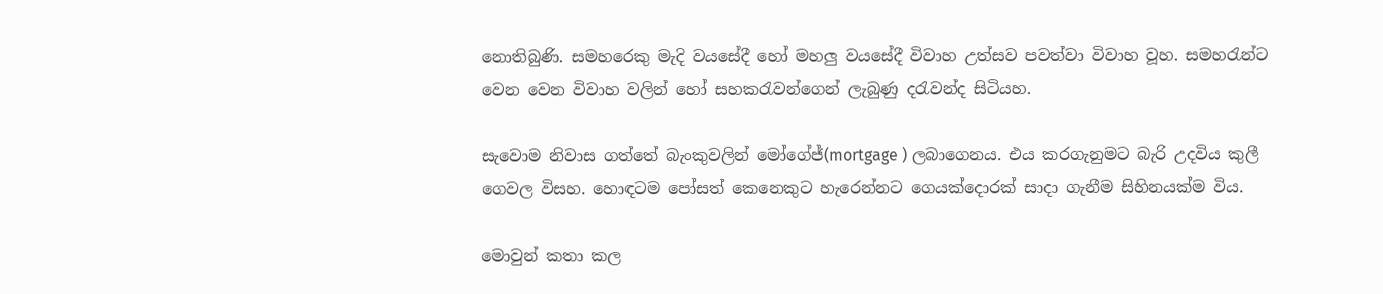නොතිබුණි. සමහරෙකු මැදි වයසේදී හෝ මහලු වයසේදී විවාහ උත්සව පවත්වා විවාහ වූහ. සමහරැන්ට වෙන වෙන විවාහ වලින් හෝ සහකරැවන්ගෙන් ලැබුණු දරැවන්ද සිටියහ.

සැවොම නිවාස ගත්තේ බැංකුවලින් මෝගේජ්(mortgage ) ලබාගෙනය. එය කරගැනුමට බැරි උදවිය කුලී ගෙවල විසහ. හොඳටම පෝසත් කෙනෙකුට හැරෙන්නට ගෙයක්දොරක් සාදා ගැනීම සිහිනයක්ම විය.

මොවුන් කතා කල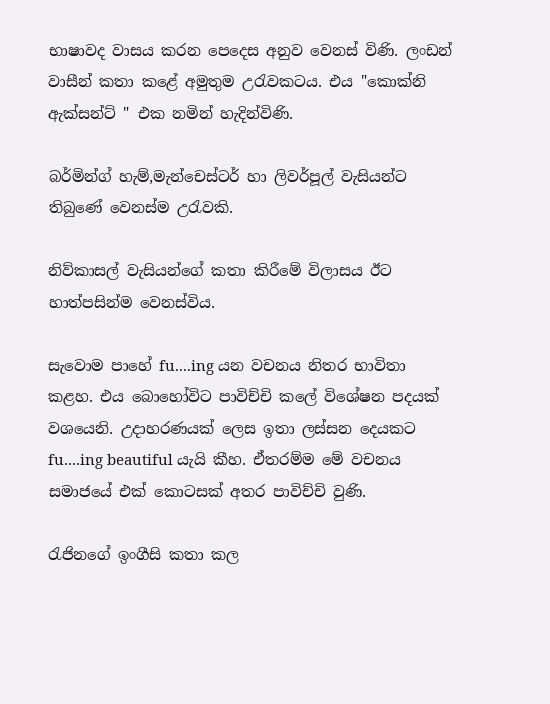භාෂාවද වාසය කරන පෙදෙස අනුව වෙනස් විණි. ලංඩන් වාසීන් කතා කළේ අමුතුම උරැවකටය. එය "කොක්නි ඇක්සන්ට් " එක නමින් හැදින්විණි.

බර්මින්ග් හැම්,මැන්චෙස්ටර් හා ලිවර්පූල් වැසියන්ට තිබුණේ වෙනස්ම උරැවකි.

නිව්කාසල් වැසියන්ගේ කතා කිරීමේ විලාසය ඊට හාත්පසින්ම වෙනස්විය.

සැවොම පාහේ fu....ing යන වචනය නිතර භාවිතා කළහ. එය බොහෝවිට පාවිච්චි කලේ විශේෂන පදයක් වශයෙනි. උදාහරණයක් ලෙස ඉතා ලස්සන දෙයකට fu....ing beautiful යැයි කීහ. ඒතරම්ම මේ වචනය සමාජයේ එක් කොටසක් අතර පාවිච්චි වුණි.

රැජිනගේ ඉංගීසි කතා කල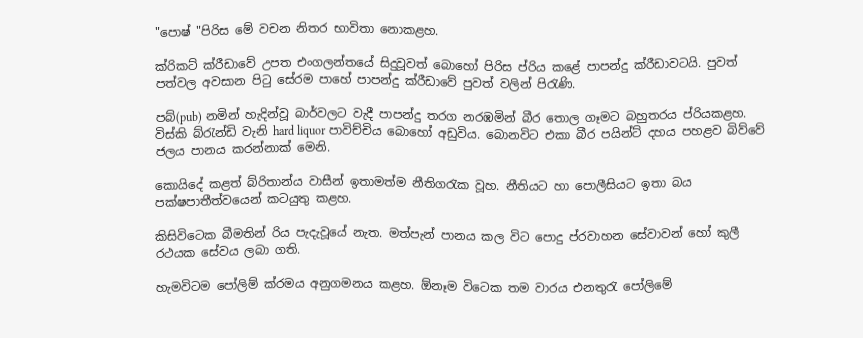"පොෂ් "පිරිස මේ වචන නිතර භාවිතා නොකළහ.

ක්රිකට් ක්රීඩාවේ උපත එංගලන්තයේ සිදුවූවත් බොහෝ පිරිස ප්රිය කළේ පාපන්දු ක්රීඩාවටයි. පුවත් පත්වල අවසාන පිටු සේරම පාහේ පාපන්දු ක්රීඩාවේ පුවත් වලින් පිරැණි.

පබ්(pub) නමින් හැදින්වූ බාර්වලට වැදී පාපන්දු තරග නරඹමින් බීර තොල ගෑමට බහුතරය ප්රියකළහ. විස්කි බ්රැන්ඩි වැනි hard liquor පාවිච්චිය බොහෝ අඩුවිය. බොනවිට එකා බීර පයින්ට් දහය පහළව බිව්වේ ජලය පානය කරන්නාක් මෙනි.

කොයිදේ කළත් බ්රිතාන්ය වාසීන් ඉතාමත්ම නීතිගරැක වූහ. නීතියට හා පොලීසියට ඉතා බය පක්ෂපාතීත්වයෙන් කටයුතු කළහ.

කිසිවිටෙක බීමතින් රිය පැදැවූයේ නැත. මත්පැන් පානය කල විට පොදු ප්රවාහන සේවාවන් හෝ කුලී රථයක සේවය ලබා ගති.

හැමවිටම පෝලිම් ක්රමය අනුගමනය කළහ. ඕනෑම විටෙක තම වාරය එනතුරැ පෝලිමේ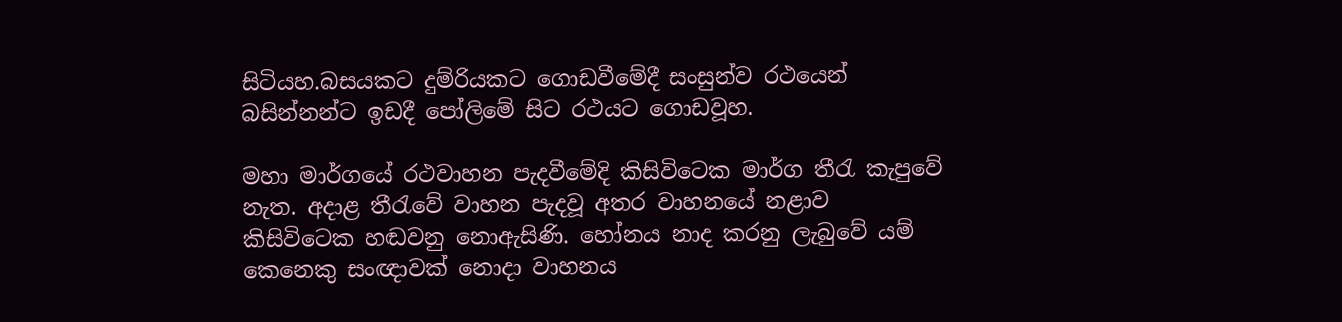සිටියහ.බසයකට දුම්රියකට ගොඩවීමේදී සංසුන්ව රථයෙන් බසින්නන්ට ඉඩදී පෝලිමේ සිට රථයට ගොඩවූහ.

මහා මාර්ගයේ රථවාහන පැදවීමේදි කිසිවිටෙක මාර්ග තීරැ කැපුවේ නැත. අදාළ තීරැවේ වාහන පැදවූ අතර වාහනයේ නළාව කිසිවිටෙක හඬවනු නොඇසිණි. හෝනය නාද කරනු ලැබුවේ යම් කෙනෙකු සංඥාවක් නොදා වාහනය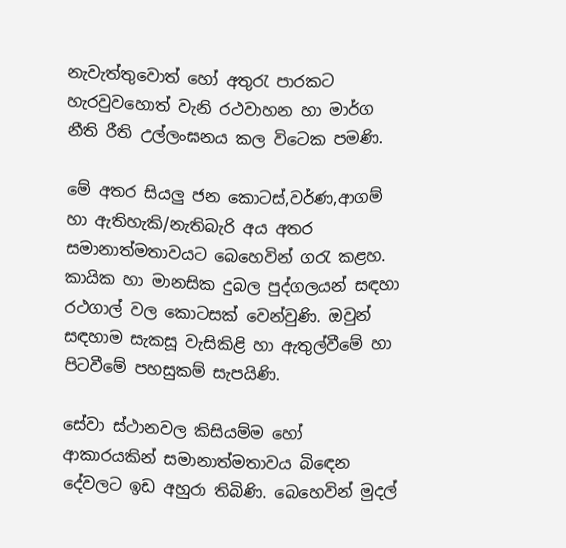නැවැත්තුවොත් හෝ අතුරැ පාරකට හැරවුවහොත් වැනි රථවාහන හා මාර්ග නීති රීති උල්ලංඝනය කල විටෙක පමණි.

මේ අතර සියලු ජන කොටස්,වර්ණ,ආගම් හා ඇතිහැකි/නැතිබැරි අය අතර සමානාත්මතාවයට බෙහෙවින් ගරැ කළහ. කායික හා මානසික දුබල පුද්ගලයන් සඳහා රථගාල් වල කොටසක් වෙන්වුණි. ඔවුන් සඳහාම සැකසූ වැසිකිළි හා ඇතුල්වීමේ හා පිටවීමේ පහසුකම් සැපයිණි.

සේවා ස්ථානවල කිසියම්ම හෝ ආකාරයකින් සමානාත්මතාවය බිඳෙන දේවලට ඉඩ අහුරා තිබිණි. බෙහෙවින් මුදල්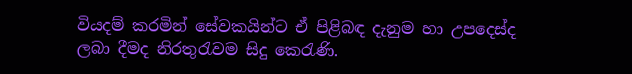වියදම් කරමින් සේවකයින්ට ඒ පිළිබඳ දැනුම හා උපදෙස්ද ලබා දීමද නිරතුරැවම සිදු කෙරැණි.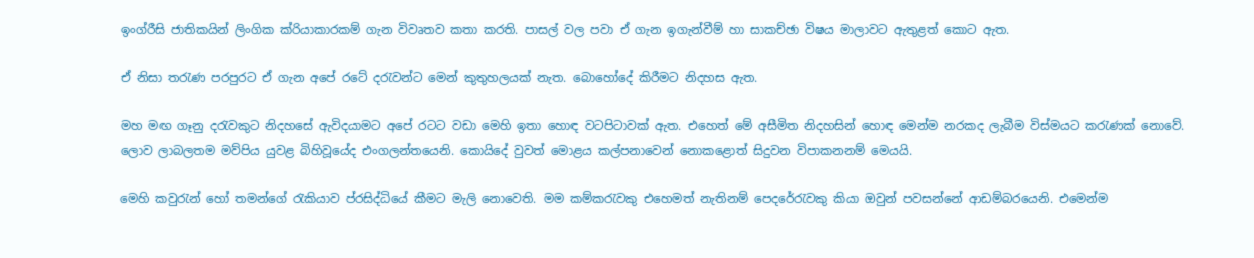ඉංග්රීසි ජාතිකයින් ලිංගික ක්රියාකාරකම් ගැන විවෘතව කතා කරති. පාසල් වල පවා ඒ ගැන ඉගැන්වීම් හා සාකච්ඡා විෂය මාලාවට ඇතුළත් කොට ඇත.

ඒ නිසා තරැණ පරපුරට ඒ ගැන අපේ රටේ දරැවන්ට මෙන් කුතුහලයක් නැත. බොහෝදේ කිරීමට නිදහස ඇත.

මහ මඟ ගෑනු දරැවකුට නිදහසේ ඇවිදයාමට අපේ රටට වඩා මෙහි ඉතා හොඳ වටපිටාවක් ඇත. එහෙත් මේ අසීමිත නිදහසින් හොඳ මෙන්ම නරකද ලැබීම විස්මයට කරැණක් නොවේ. ලොව ලාබලතම මව්පිය යුවළ බිහිවූයේද එංගලන්තයෙනි. කොයිදේ වුවත් මොළය කල්පනාවෙන් නොකළොත් සිදුවන විපාකනනම් මෙයයි.

මෙහි කවුරැන් හෝ තමන්ගේ රැකියාව ප්රසිද්ධියේ කීමට මැලි නොවෙති. මම කම්කරැවකු එහෙමත් නැතිනම් පෙදරේරැවකු කියා ඔවුන් පවසන්නේ ආඩම්බරයෙනි. එමෙන්ම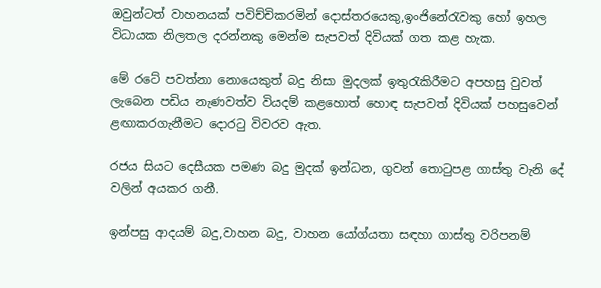ඔවුන්ටත් වාහනයක් පවිච්චිකරමින් දොස්තරයෙකු,ඉංජිනේරැවකු හෝ ඉහල විධායක නිලතල දරන්නකු මෙන්ම සැපවත් දිවියක් ගත කළ හැක.

මේ රටේ පවත්නා නොයෙකුත් බදු නිසා මුදලක් ඉතුරැකිරීමට අපහසු වුවත් ලැබෙන පඩිය නැණවත්ව වියදම් කළහොත් හොඳ සැපවත් දිවියක් පහසුවෙන් ළඟාකරගැනීමට දොරටු විවරව ඇත.

රජය සියට දෙසීයක පමණ බදු මුදක් ඉන්ධන, ගුවන් තොටුපළ ගාස්තු වැනි දේ වලින් අයකර ගනී.

ඉන්පසු ආදයම් බදු,වාහන බදු, වාහන යෝග්යතා සඳහා ගාස්තු වරිපනම්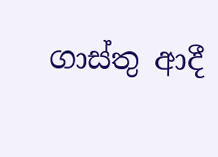ගාස්තු ආදී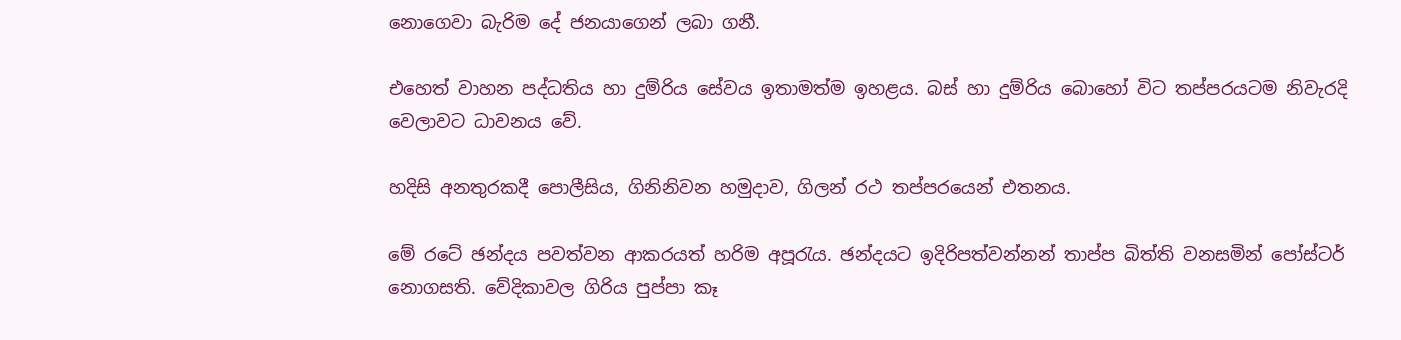නොගෙවා බැරිම දේ ජනයාගෙන් ලබා ගනී.

එහෙත් වාහන පද්ධතිය හා දුම්රිය සේවය ඉතාමත්ම ඉහළය. බස් හා දුම්රිය බොහෝ විට තප්පරයටම නිවැරදි වෙලාවට ධාවනය වේ.

හදිසි අනතුරකදී පොලීසිය, ගිනිනිවන හමුදාව, ගිලන් රථ තප්පරයෙන් එතනය.

මේ රටේ ඡන්දය පවත්වන ආකරයත් හරිම අපූරැය. ඡන්දයට ඉදිරිපත්වන්නන් තාප්ප බිත්ති වනසමින් පෝස්ටර් නොගසති. වේදිකාවල ගිරිය පුප්පා කෑ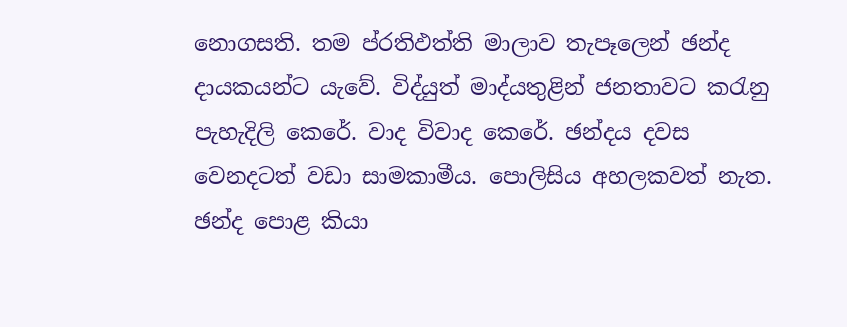නොගසති. තම ප්රතිඵත්ති මාලාව තැපෑලෙන් ඡන්ද දායකයන්ට යැවේ. විද්යුත් මාද්යතුළින් ජනතාවට කරැනු පැහැදිලි කෙරේ. වාද විවාද කෙරේ. ඡන්දය දවස වෙනදටත් වඩා සාමකාමීය. පොලිසිය අහලකවත් නැත. ඡන්ද පොළ කියා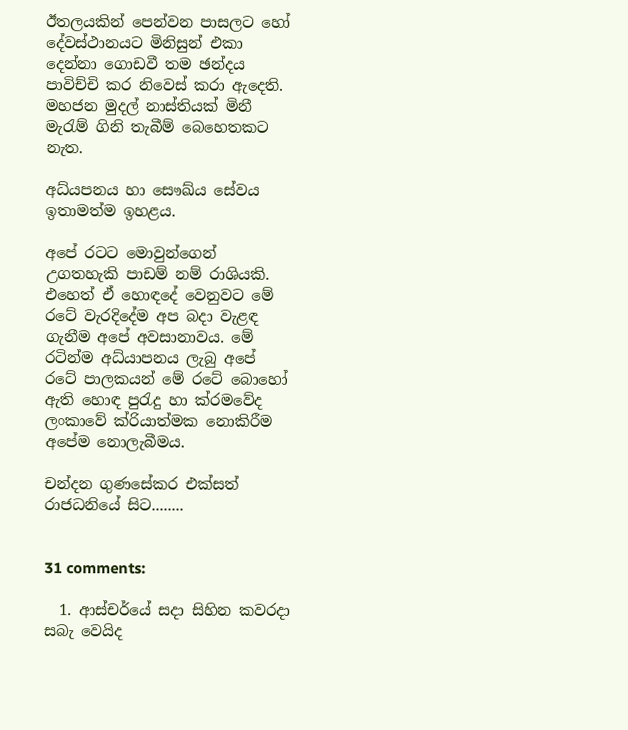ඊතලයකින් පෙන්වන පාසලට හෝ දේවස්ථානයට මිනිසුන් එකා දෙන්නා ගොඩවී තම ඡන්දය පාවිච්චි කර නිවෙස් කරා ඇදෙති. මහජන මුදල් නාස්තියක් මිනී මැරැම් ගිනි තැබීම් බෙහෙතකට නැත.

අධ්යපනය හා සෞඛ්ය සේවය ඉතාමත්ම ඉහළය.

අපේ රටට මොවුන්ගෙන් උගතහැකි පාඩම් නම් රාශියකි. එහෙත් ඒ හොඳදේ වෙනුවට මේ රටේ වැරදිදේම අප බදා වැළඳ ගැනීම අපේ අවසානාවය. මේ රටින්ම අධ්යාපනය ලැබු අපේ රටේ පාලකයන් මේ රටේ බොහෝ ඇති හොඳ පුරැදු හා ක්රමවේද ලංකාවේ ක්රියාත්මක නොකිරීම අපේම නොලැබීමය.

චන්දන ගුණසේකර එක්සත් රාජධනියේ සිට........


31 comments:

  1. ආස්චර්යේ සදා සිහින කවරදා සබැ වෙයිද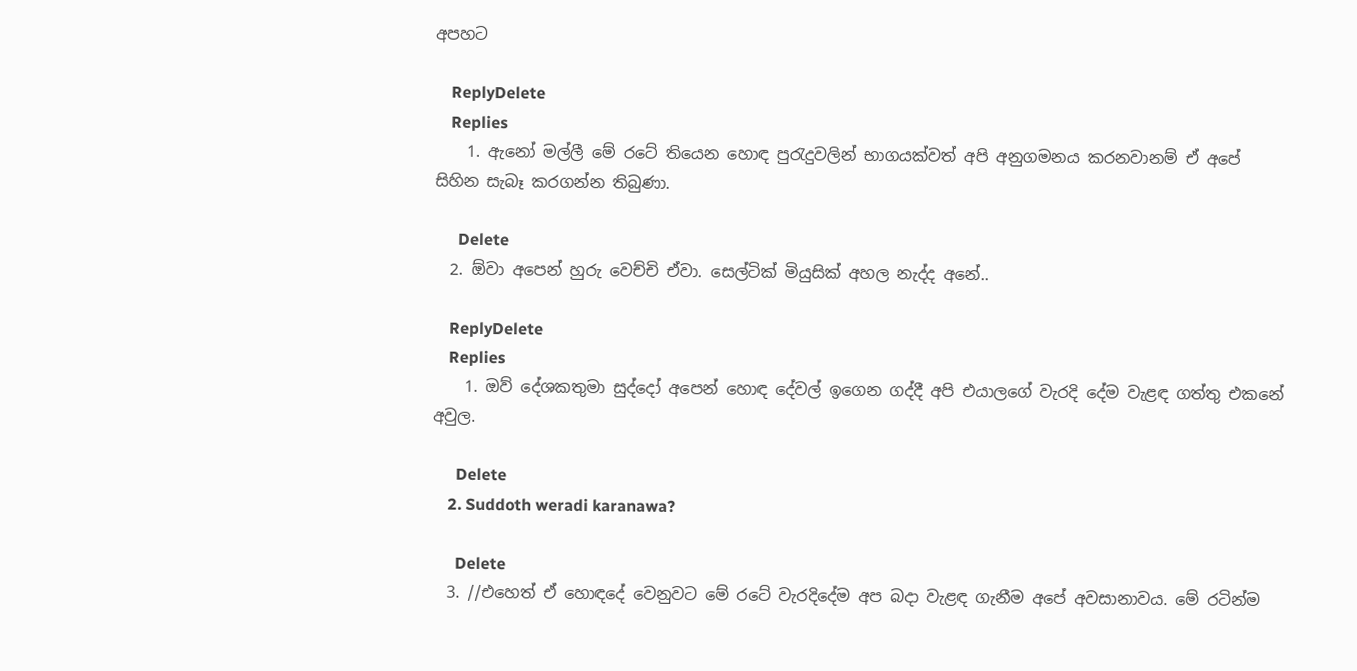අපහට

    ReplyDelete
    Replies
    1. ඇනෝ මල්ලී මේ රටේ තියෙන හොඳ පුරැදුවලින් භාගයක්වත් අපි අනුගමනය කරනවානම් ඒ අපේ සිහින සැබෑ කරගන්න තිබුණා.

      Delete
  2. ඕවා අපෙන් හුරු වෙච්චි ඒවා. සෙල්ටික් මියුසික් අහල නැද්ද අනේ..

    ReplyDelete
    Replies
    1. ඔව් දේශකතුමා සුද්දෝ අපෙන් හොඳ දේවල් ඉගෙන ගද්දී අපි එයාලගේ වැරදි දේම වැළඳ ගත්තු එකනේ අවුල.

      Delete
    2. Suddoth weradi karanawa?

      Delete
  3. //එහෙත් ඒ හොඳදේ වෙනුවට මේ රටේ වැරදිදේම අප බදා වැළඳ ගැනීම අපේ අවසානාවය. මේ රටින්ම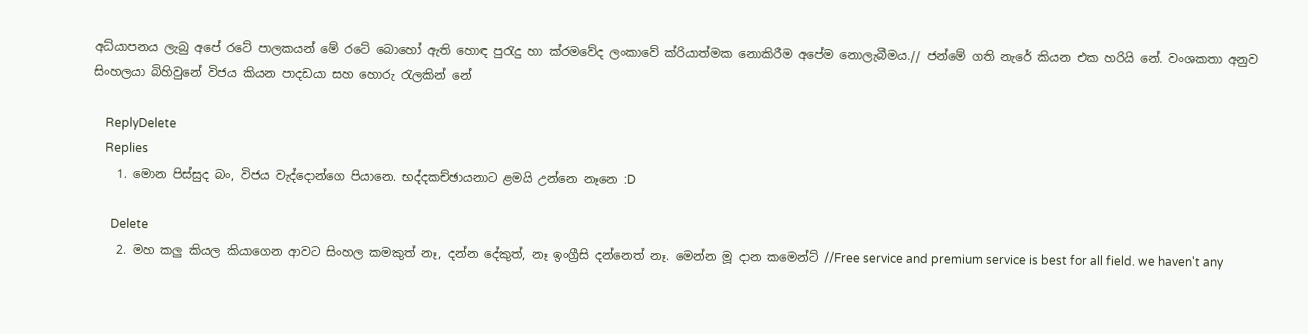අධ්යාපනය ලැබු අපේ රටේ පාලකයන් මේ රටේ බොහෝ ඇති හොඳ පුරැදු හා ක්රමවේද ලංකාවේ ක්රියාත්මක නොකිරීම අපේම නොලැබීමය.// ජන්මේ ගති නැරේ කියන එක හරියි නේ. වංශකතා අනුව සිංහලයා බිහිවුනේ විජය කියන පාදඩයා සහ හොරු රැලකින් නේ

    ReplyDelete
    Replies
    1. මොන පිස්සුද බං, විජය වැද්දොන්ගෙ පියානෙ. භද්දකච්ඡායනාට ළමයි උන්නෙ නෑනෙ :D

      Delete
    2. මහ කලු කියල කියාගෙන ආවට සිංහල කමකුත් නෑ, දන්න දේකුත්, නෑ ඉංග්‍රීසි දන්නෙත් නෑ. මෙන්න මූ දාන කමෙන්ට් //Free service and premium service is best for all field. we haven't any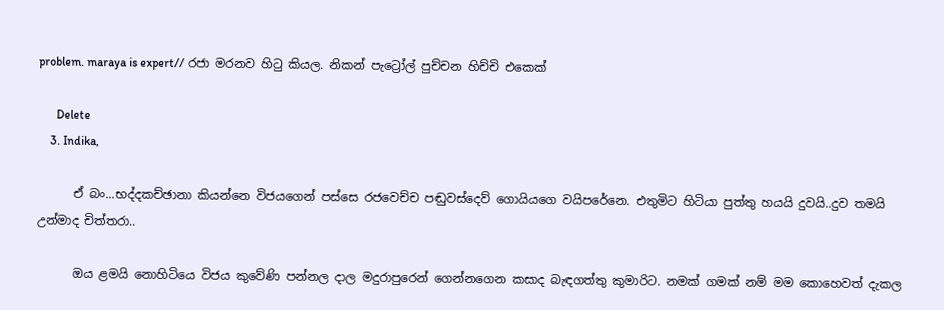problem. maraya is expert// රජා මරනව හිටු කියල. නිකන් පැට්‍රෝල් පුච්චන හිච්චි එකෙක්

      Delete
    3. Indika,

      ඒ බං...භද්දකච්ඡානා කියන්නෙ විජයගෙන් පස්සෙ රජවෙච්ච පඬුවස්දෙව් ගොයියගෙ වයිපරේනෙ. එතුමිට හිටියා පුත්තු හයයි දුවයි..දුව තමයි උන්මාද චිත්තරා..

      ඔය ළමයි නොහිටියෙ විජය කුවේණි පන්නල දාල මදුරාපුරෙන් ගෙන්නගෙන කසාද බැඳගත්තු කුමාරිට. නමක් ගමක් නම් මම කොහෙවත් දැකල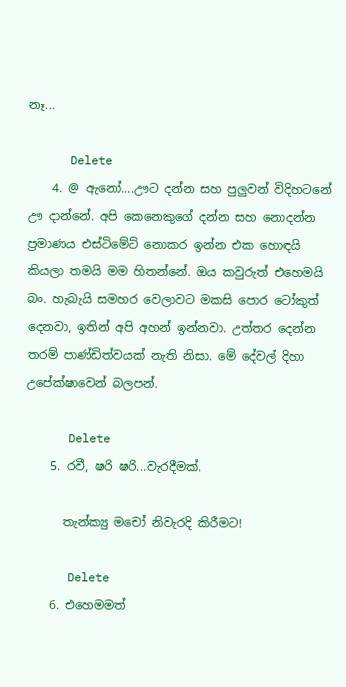නෑ...

      Delete
    4. @ ඇනෝ....ඌට දන්න සහ පුලුවන් විදිහටනේ ඌ දාන්නේ. අපි කෙනෙකුගේ දන්න සහ නොදන්න ප්‍රමාණය එස්ටිමේට් නොකර ඉන්න එක හොඳයි කියලා තමයි මම හිතන්නේ. ඔය කවුරුත් එහෙමයි බං. හැබැයි සමහර වෙලාවට මකසි පොර ටෝකුත් දෙනවා, ඉතින් අපි අහන් ඉන්නවා. උත්තර දෙන්න තරම් පාණ්ඩිත්වයක් නැති නිසා. මේ දේවල් දිහා උපේක්ෂාවෙන් බලපන්.

      Delete
    5. රවී, ෂරි ෂරි...වැරදීමක්.

      තැන්ක්‍යු මචෝ නිවැරදි කිරීමට!

      Delete
    6. එහෙමමත්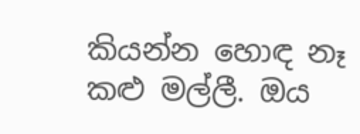කියන්න හොඳ නෑ කළු මල්ලී. ඔය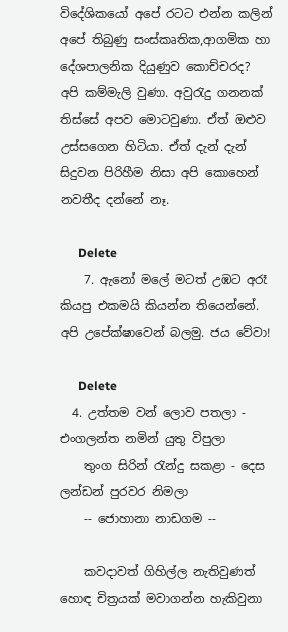විදේශිකයෝ අපේ රටට එන්න කලින් අපේ තිබුණු සංස්කෘතික,ආගමික හා දේශපාලනික දියුණුව කොච්චරද? අපි කම්මැලි වුණා. අවුරැදු ගනනක් තිස්සේ අපව මොටවුණා. ඒත් ඔළුව උස්සගෙන හිටියා. ඒත් දැන් දැන් සිදුවන පිරිහීම නිසා අපි කොහෙන් නවතීද දන්නේ නෑ.

      Delete
    7. ඇනෝ මලේ මටත් උඹට අරෑ කියපු එකමයි කියන්න තියෙන්නේ. අපි උපේක්ෂාවෙන් බලමු. ජය වේවා!

      Delete
  4. උත්තම වන් ලොව පතලා - එංගලන්ත නමින් යුතු විපුලා
    තුංග සිරින් රැන්දු සකළා - දෙස ලන්ඩන් පුරවර නිමලා
    -- ජොහානා නාඩගම --

    කවදාවත් ගිහිල්ල නැතිවුණත් හොඳ චිත්‍රයක් මවාගන්න හැකිවුනා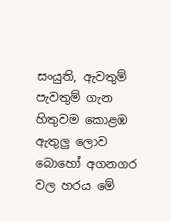සංයුති, ඇවතුම් පැවතුම් ගැන හිතුවම කොළඹ ඇතුලු ලොව බොහෝ අගනගර වල හරය මේ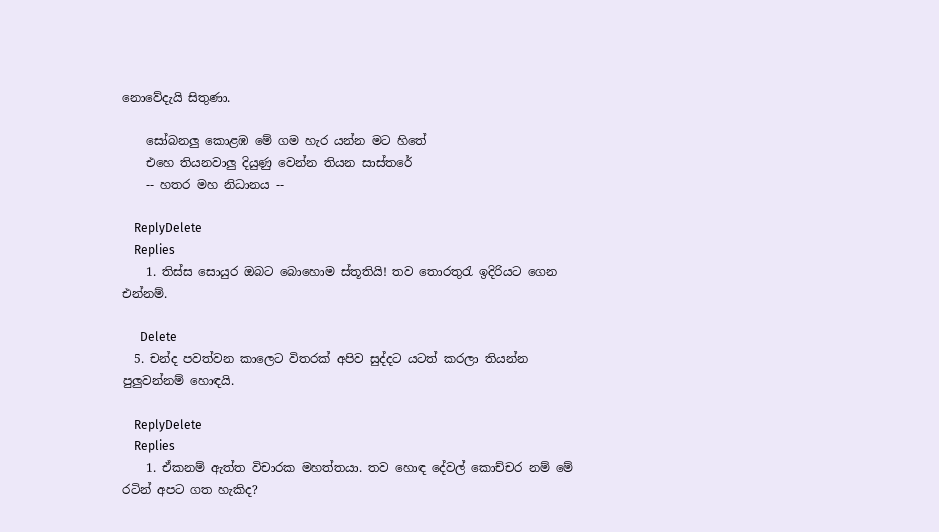නොවේදැයි සිතුණා.

    සෝබනලු කොළඹ මේ ගම හැර යන්න මට හිතේ
    එහෙ තියනවාලු දියුණු වෙන්න තියන සාස්තරේ
    -- හතර මහ නිධානය --

    ReplyDelete
    Replies
    1. තිස්ස සොයුර ඔබට බොහොම ස්තූතියි! තව තොරතුරැ ඉදිරියට ගෙන එන්නම්.

      Delete
  5. චන්ද පවත්වන කාලෙට විතරක් අපිව සුද්දට යටත් කරලා තියන්න පුලුවන්නම් හොඳයි.

    ReplyDelete
    Replies
    1. ඒකනම් ඇත්ත විචාරක මහත්තයා. තව හොඳ දේවල් කොච්චර නම් මේ රටින් අපට ගත හැකිද?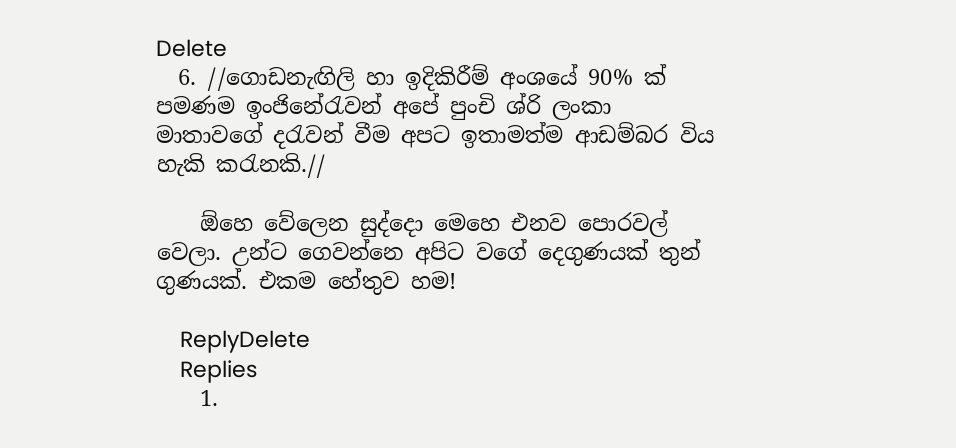Delete
  6. //ගොඩනැඟිලි හා ඉදිකිරීම් අංශයේ 90% ක් පමණම ඉංජිනේරැවන් අපේ පුංචි ශ්රි ලංකා මාතාවගේ දරැවන් වීම අපට ඉතාමත්ම ආඩම්බර විය හැකි කරැනකි.//

    ඕහෙ වේලෙන සුද්දො මෙහෙ එනව පොරවල් වෙලා. උන්ට ගෙවන්නෙ අපිට වගේ දෙගුණයක් තුන් ගුණයක්. එකම හේතුව හම!

    ReplyDelete
    Replies
    1.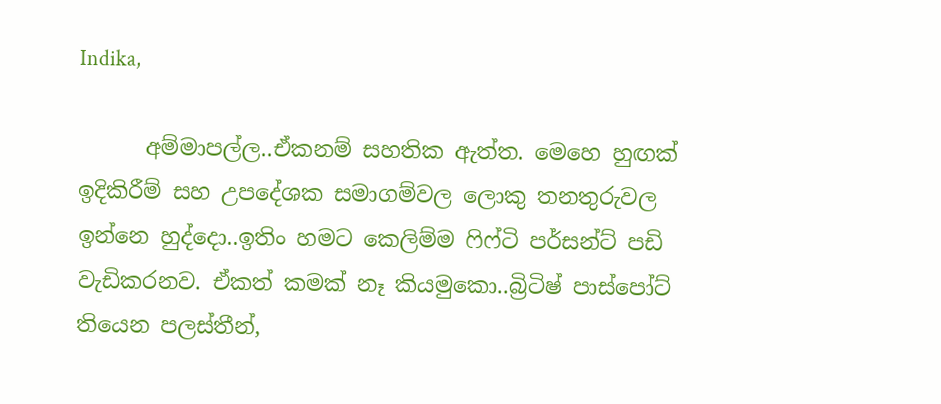Indika,

      අම්මාපල්ල..ඒකනම් සහතික ඇත්ත. මෙහෙ හුඟක් ඉදිකිරීම් සහ උපදේශක සමාගම්වල ලොකු තනතුරුවල ඉන්නෙ හුද්දො..ඉතිං හමට කෙලිම්ම ෆිෆ්ටි පර්සන්ට් පඩි වැඩිකරනව. ඒකත් කමක් නෑ කියමුකො..බ්‍රිටිෂ් පාස්පෝට් තියෙන පලස්තීන්,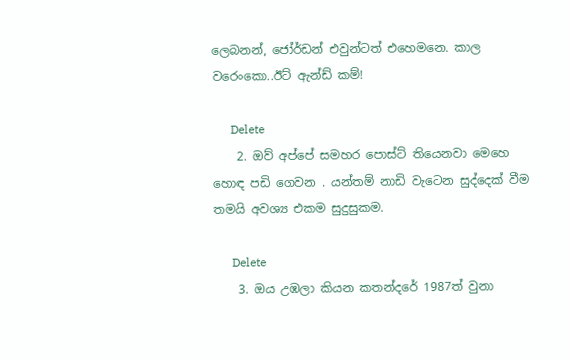ලෙබනන්, ජෝර්ඩන් එවුන්ටත් එහෙමනෙ. කාල වරෙංකො..ඊට් ඇන්ඩ් කම්!

      Delete
    2. ඔව් අප්පේ සමහර පොස්ට් තියෙනවා මෙහෙ හොඳ පඩි ගෙවන . යන්තම් නාඩි වැටෙන සුද්දෙක් වීම තමයි අවශ්‍ය එකම සුදුසුකම.

      Delete
    3. ඔය උඹලා කියන කතන්දරේ 1987ත් වුනා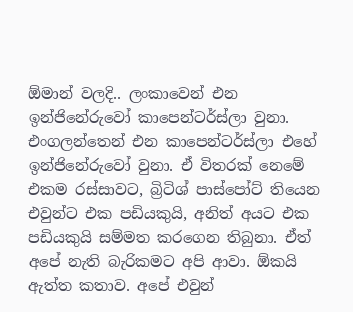ඕමාන් වලදි.. ලංකාවෙන් එන ඉන්ජිනේරුවෝ කාපෙන්ටර්ස්ලා වුනා. එංගලන්තෙන් එන කාපෙන්ටර්ස්ලා එහේ ඉන්ජිනේරුවෝ වුනා. ඒ විතරක් නෙමේ එකම රස්සාවට, බ්‍රිටිශ් පාස්පෝට් තියෙන එවුන්ට එක පඩියකුයි, අනිත් අයට එක පඩියකුයි සම්මත කරගෙන තිබුනා. ඒත් අපේ නැති බැරිකමට අපි ආවා. ඕකයි ඇත්ත කතාව. අපේ එවුන්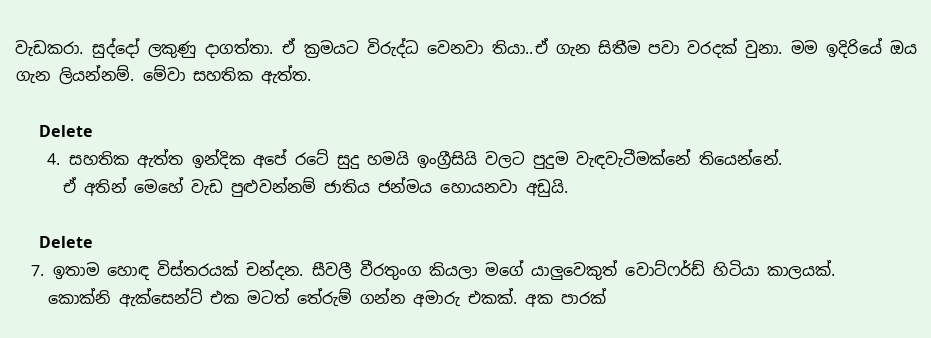වැඩකරා. සුද්දෝ ලකුණු දාගත්තා. ඒ ක්‍රමයට විරුද්ධ වෙනවා තියා..ඒ ගැන සිතීම පවා වරදක් වුනා. මම ඉදිරියේ ඔය ගැන ලියන්නම්. මේවා සහතික ඇත්ත.

      Delete
    4. සහතික ඇත්ත ඉන්දික අපේ රටේ සුදු හමයි ඉංග්‍රීසියි වලට පුදුම වැඳවැටීමක්නේ තියෙන්නේ.
      ඒ අතින් මෙහේ වැඩ පුළුවන්නම් ජාතිය ජන්මය හොයනවා අඩුයි.

      Delete
  7. ඉතාම හොඳ විස්තරයක් චන්දන. සීවලී වීරතුංග කියලා මගේ යාලුවෙකුත් වොට්ෆර්ඩ් හිටියා කාලයක්.
    කොක්නි ඇක්සෙන්ට් එක මටත් තේරුම් ගන්න අමාරු එකක්. අක පාරක්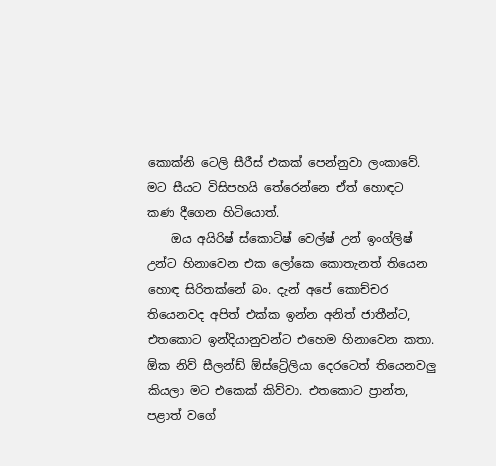කොක්නි ටෙලි සීරීස් එකක් පෙන්නුවා ලංකාවේ. මට සීයට විසිපහයි තේරෙන්නෙ ඒත් හොඳට කණ දීගෙන හිටියොත්.
    ඔය අයිරිෂ් ස්කොටිෂ් වෙල්ෂ් උන් ඉංග්ලිෂ් උන්ට හිනාවෙන එක ලෝකෙ කොතැනත් තියෙන හොඳ සිරිතක්නේ බං. දැන් අපේ කොච්චර තියෙනවද අපිත් එක්ක ඉන්න අනිත් ජාතීන්ට, එතකොට ඉන්දියානුවන්ට එහෙම හිනාවෙන කතා. ඕක නිව් සීලන්ඩ් ඕස්ට්‍රේලියා දෙරටෙත් තියෙනවලු කියලා මට එකෙක් කිව්වා. එතකොට ප්‍රාන්ත, පළාත් වගේ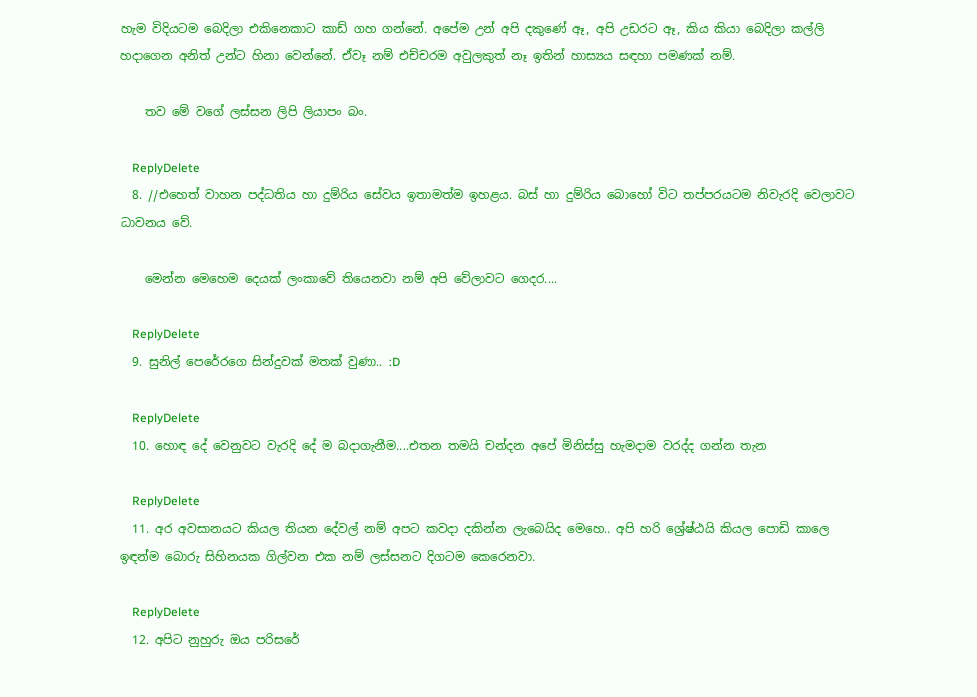හැම විදියටම බෙදිලා එකිනෙකාට කාඩ් ගහ ගන්නේ. අපේම උන් අපි දකුණේ ඈ, අපි උඩරට ඈ, කිය කියා බෙදිලා කල්ලි හදාගෙන අනිත් උන්ට හිනා වෙන්නේ. ඒවෑ නම් එච්චරම අවුලකුත් නෑ ඉතින් හාස්‍යය සඳහා පමණක් නම්.

    තව මේ වගේ ලස්සන ලිපි ලියාපං බං.

    ReplyDelete
  8. //එහෙත් වාහන පද්ධතිය හා දුම්රිය සේවය ඉතාමත්ම ඉහළය. බස් හා දුම්රිය බොහෝ විට තප්පරයටම නිවැරදි වෙලාවට ධාවනය වේ.

    මෙන්න මෙහෙම දෙයක් ලංකාවේ තියෙනවා නම් අපි වේලාවට ගෙදර....

    ReplyDelete
  9. සුනිල් පෙරේරගෙ සින්දුවක් මතක් වුණා.. :D

    ReplyDelete
  10. හොඳ දේ වෙනුවට වැරදි දේ ම බදාගැනීම....එතන තමයි චන්දන අපේ මිනිස්සු හැමදාම වරද්ද ගන්න තැන

    ReplyDelete
  11. අර අවසානයට කියල තියන දේවල් නම් අපට කවදා දකින්න ලැබෙයිද මෙහෙ.. අපි හරි ශ්‍රේෂ්ඨයි කියල පොඩි කාලෙ ඉඳන්ම බොරු සිහිනයක ගිල්වන එක නම් ලස්සනට දිගටම කෙරෙනවා.

    ReplyDelete
  12. අපිට නුහුරු ඔය පරිසරේ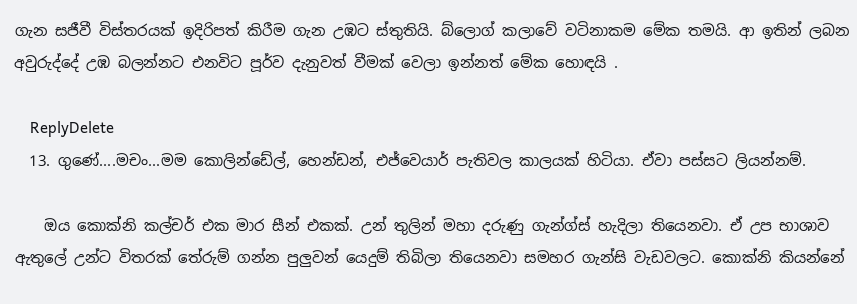ගැන සජීවී විස්තරයක් ඉදිරිපත් කිරීම ගැන උඹට ස්තුතියි. බ්ලොග් කලාවේ වටිනාකම මේක තමයි. ආ ඉතින් ලබන අවුරුද්දේ උඹ බලන්නට එනවිට පූර්ව දැනුවත් වීමක් වෙලා ඉන්නත් මේක හොඳයි .

    ReplyDelete
  13. ගුණේ....මචං...මම කොලින්ඩේල්, හෙන්ඩන්, එජ්වෙයාර් පැතිවල කාලයක් හිටියා. ඒවා පස්සට ලියන්නම්.

    ඔය කොක්නි කල්චර් එක මාර සීන් එකක්. උන් තුලින් මහා දරුණු ගැන්ග්ස් හැදිලා තියෙනවා. ඒ උප භාශාව ඇතුලේ උන්ට විතරක් තේරුම් ගන්න පුලුවන් යෙදුම් තිබිලා තියෙනවා සමහර ගැන්සි වැඩවලට. කොක්නි කියන්නේ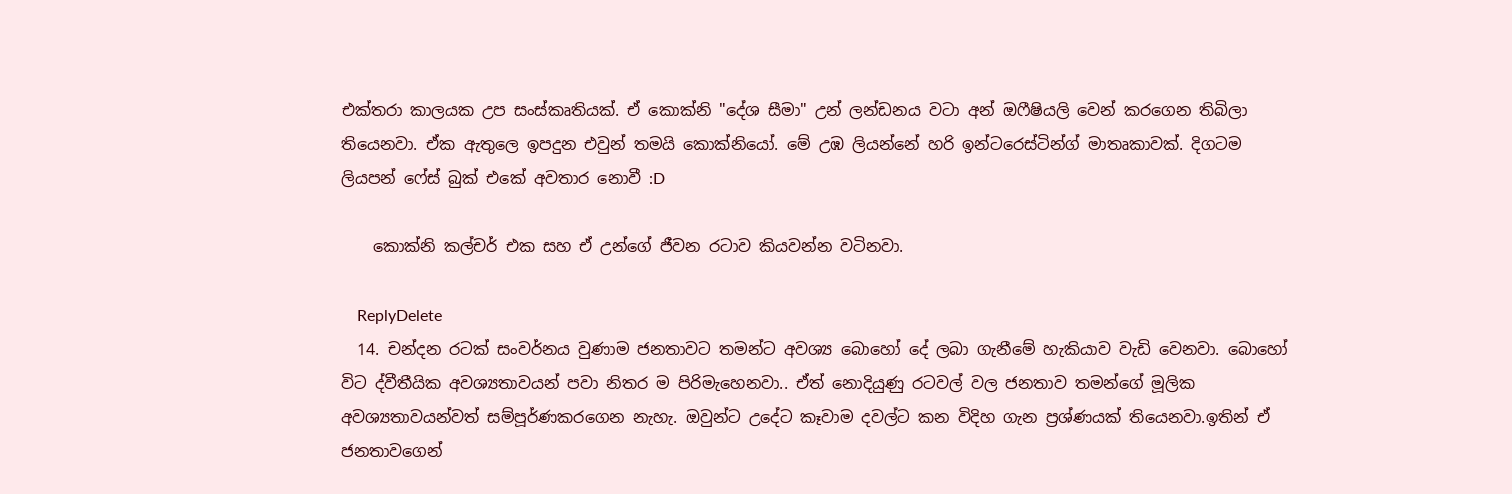එක්තරා කාලයක උප සංස්කෘතියක්. ඒ කොක්නි "දේශ සීමා" උන් ලන්ඩනය වටා අන් ඔෆීෂියලි වෙන් කරගෙන තිබිලා තියෙනවා. ඒක ඇතුලෙ ඉපදුන එවුන් තමයි කොක්නියෝ. මේ උඹ ලියන්නේ හරි ඉන්ටරෙස්ටින්ග් මාතෘකාවක්. දිගටම ලියපන් ෆේස් බුක් එකේ අවතාර නොවී :D

    කොක්නි කල්චර් එක සහ ඒ උන්ගේ ජීවන රටාව කියවන්න වටිනවා.

    ReplyDelete
  14. චන්දන රටක් සංවර්නය වුණාම ජනතාවට තමන්ට අවශ්‍ය බොහෝ දේ ලබා ගැනීමේ හැකියාව වැඩි වෙනවා. බොහෝ විට ද්වීතීයික අවශ්‍යතාවයන් පවා නිතර ම පිරිමැහෙනවා.. ඒත් නොදියුණු රටවල් වල ජනතාව තමන්ගේ මූලික අවශ්‍යතාවයන්වත් සම්පූර්ණකරගෙන නැහැ. ඔවුන්ට උදේට කෑවාම දවල්ට කන විදිහ ගැන ප්‍රශ්ණයක් තියෙනවා.ඉතින් ඒ ජනතාවගෙන්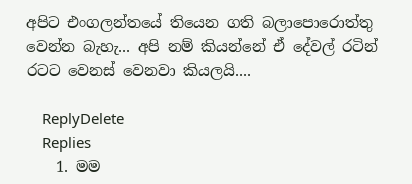අපිට එංගලන්තයේ තියෙන ගති බලාපොරොත්තු වෙන්න බැහැ... අපි නම් කියන්නේ ඒ දේවල් රටින් රටට වෙනස් වෙනවා කියලයි....

    ReplyDelete
    Replies
    1. මම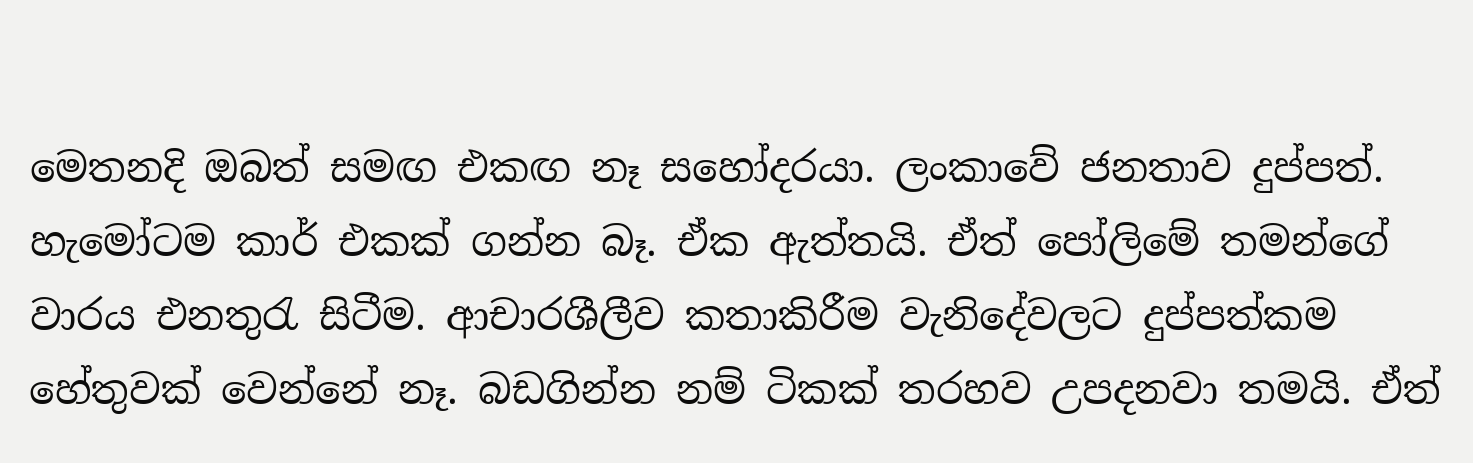මෙතනදි ඔබත් සමඟ එකඟ නෑ සහෝදරයා. ලංකාවේ ජනතාව දුප්පත්. හැමෝටම කාර් එකක් ගන්න බෑ. ඒක ඇත්තයි. ඒත් පෝලිමේ තමන්ගේ වාරය එනතුරැ සිටීම. ආචාරශීලීව කතාකිරීම වැනිදේවලට දුප්පත්කම හේතුවක් වෙන්නේ නෑ. බඩගින්න නම් ටිකක් තරහව උපදනවා තමයි. ඒත්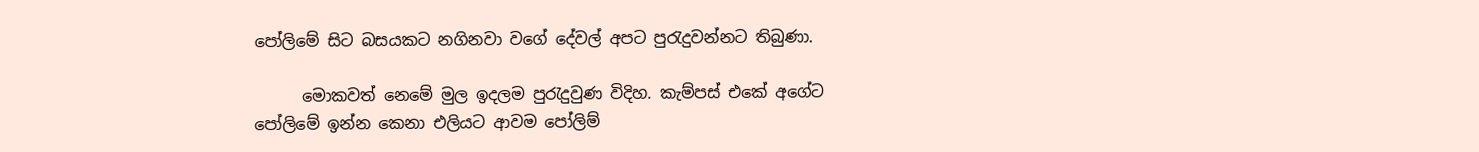පෝලිමේ සිට බසයකට නගිනවා වගේ දේවල් අපට පුරැදුවන්නට තිබුණා.

      මොකවත් නෙමේ මුල ඉදලම පුරැදුවුණ විදිහ. කැම්පස් එකේ අගේට පෝලිමේ ඉන්න කෙනා එලියට ආවම පෝලිම්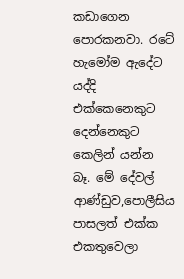කඩාගෙන පොරකනවා. රටේ හැමෝම ඇදේට යද්දි එක්කෙනෙකුට දෙන්නෙකුට කෙලින් යන්න බෑ. මේ දේවල් ආණ්ඩුව,පොලීසිය පාසලත් එක්ක එකතුවෙලා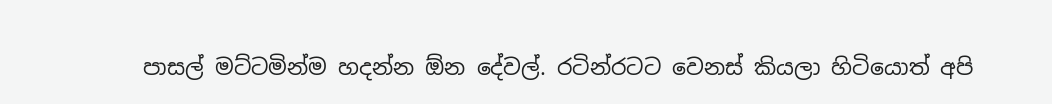පාසල් මට්ටමින්ම හදන්න ඕන දේවල්. රටින්රටට වෙනස් කියලා හිටියොත් අපි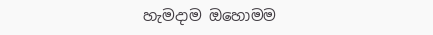හැමදාම ඔහොමම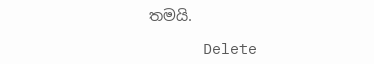තමයි.

      Delete